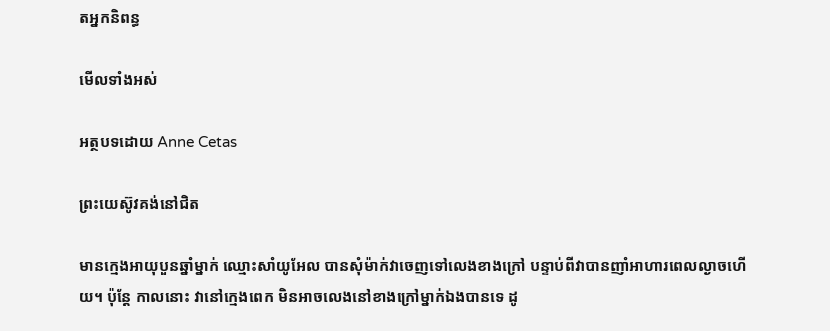តអ្នកនិពន្ធ

មើលទាំងអស់

អត្ថបទដោយ Anne Cetas

ព្រះយេស៊ូវគង់នៅជិត

មានក្មេងអាយុបួនឆ្នាំម្នាក់ ឈ្មោះសាំយូអែល បានសុំម៉ាក់វាចេញទៅលេងខាងក្រៅ បន្ទាប់ពីវាបានញាំអាហារពេលល្ងាចហើយ។ ប៉ុន្តែ កាលនោះ វានៅក្មេងពេក មិនអាចលេងនៅខាងក្រៅម្នាក់ឯងបានទេ ដូ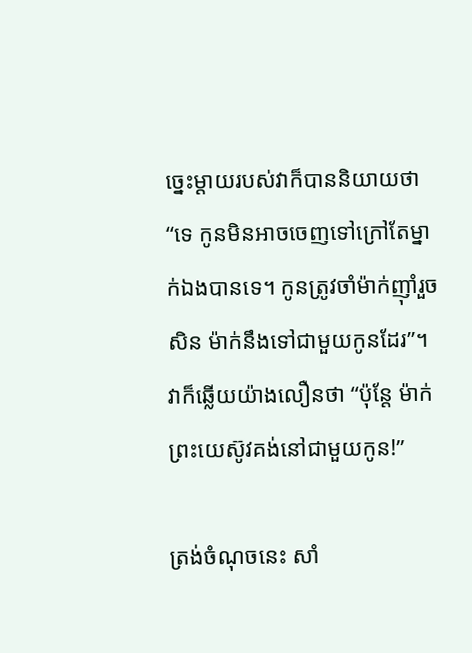ច្នេះម្ដាយរបស់វាក៏បាននិយាយថា “ទេ កូនមិនអាចចេញទៅក្រៅតែម្នាក់ឯងបានទេ។ កូនត្រូវចាំម៉ាក់ញ៉ាំរួចសិន ម៉ាក់នឹងទៅជាមួយកូនដែរ”។ វាក៏ឆ្លើយយ៉ាងលឿនថា “ប៉ុន្តែ ម៉ាក់ ព្រះយេស៊ូវគង់នៅជាមួយកូន!”

ត្រង់ចំណុចនេះ សាំ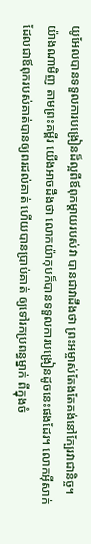យូអែលបានទទួលការបង្រៀនដ៏ល្អពីឪពុកម្តាយរបស់វា បានជាវាដឹងថា ព្រះអម្ចាស់តែងតែគង់នៅក្បែរវាជានិច្ច។ យ៉ាងណាមិញ តាមព្រះគម្ពីរ យើងអាចដឹងថា លោកយ៉ាកុបក៏បានទទួលការបង្រៀនដូចនេះផងដែរ។ លោកអ៊ីសាក់ ដែលជាឪពុករបស់គាត់បានឲ្យពរដល់គាត់ ហើយបានប្រាប់គាត់ ឲ្យទៅរកប្រពន្ធម្នាក់ ពីក្នុងចំ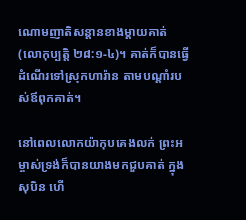ណោមញាតិសន្តានខាងម្តាយគាត់(លោកុប្បត្តិ ២៨:១-៤)។ គាត់ក៏បានធ្វើដំណើរទៅស្រុកហារ៉ាន តាមបណ្តាំរបស់ឪពុកគាត់។

នៅពេលលោកយ៉ាកុបគេងលក់ ព្រះអម្ចាស់ទ្រង់ក៏បានយាងមកជួបគាត់ ក្នុងសុបិន ហើ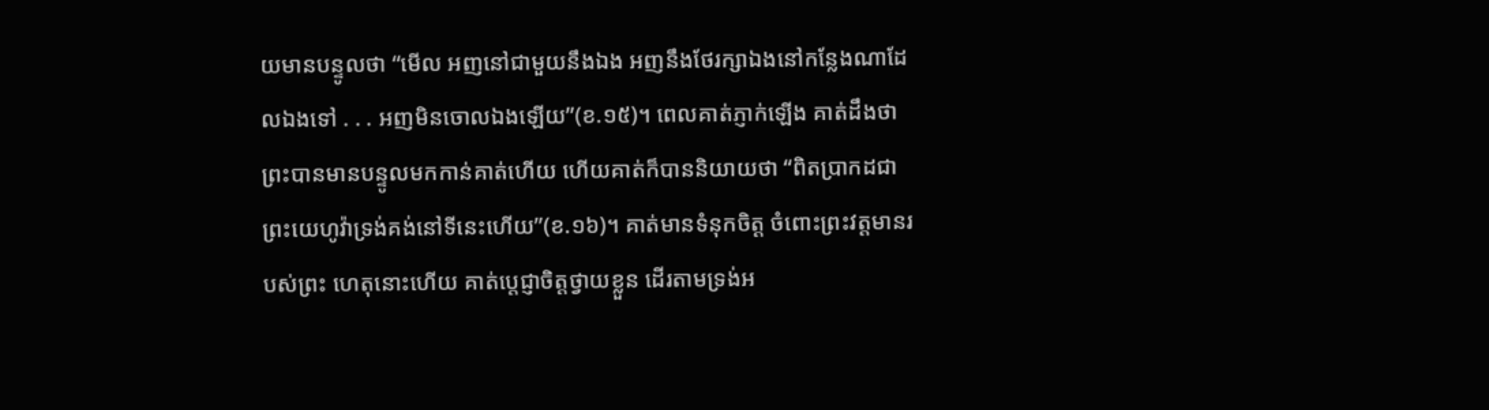យមានបន្ទូលថា “មើល អញនៅជាមួយនឹងឯង អញនឹងថែរក្សាឯងនៅកន្លែងណាដែលឯងទៅ . . . អញមិនចោលឯងឡើយ”(ខ.១៥)។ ពេលគាត់ភ្ញាក់ឡើង គាត់ដឹងថា ព្រះបានមានបន្ទូលមកកាន់គាត់ហើយ ហើយគាត់ក៏បាននិយាយថា “ពិតប្រាកដជាព្រះយេហូវ៉ាទ្រង់គង់នៅទីនេះហើយ”(ខ.១៦)។ គាត់មានទំនុកចិត្ត ចំពោះព្រះវត្តមានរបស់ព្រះ ហេតុនោះហើយ គាត់ប្តេជ្ញាចិត្តថ្វាយខ្លួន ដើរតាមទ្រង់អ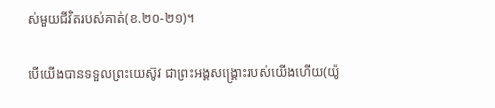ស់មួយជីវិតរបស់គាត់(ខ.២០-២១)។

បើយើងបានទទួលព្រះយេស៊ូវ ជាព្រះអង្គសង្គ្រោះរបស់យើងហើយ(យ៉ូ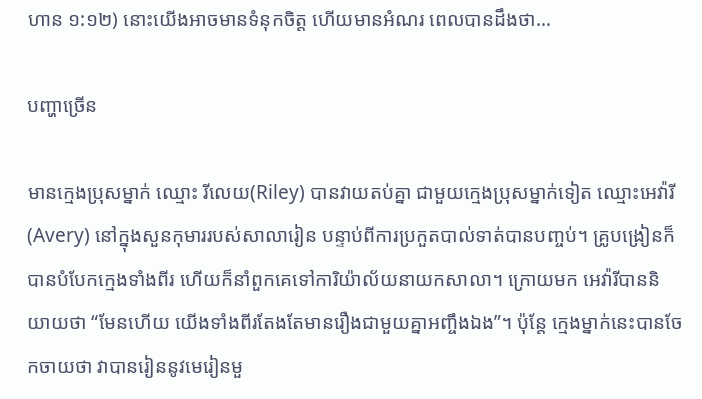ហាន ១:១២) នោះយើងអាចមានទំនុកចិត្ត ហើយមានអំណរ ពេលបានដឹងថា…

បញ្ហាច្រើន

មានក្មេងប្រុសម្នាក់ ឈ្មោះ រីលេយ(Riley) បានវាយតប់គ្នា ជាមួយក្មេងប្រុសម្នាក់ទៀត ឈ្មោះអេវ៉ារី(Avery) នៅក្នុងសួនកុមាររបស់សាលារៀន បន្ទាប់ពីការប្រកួតបាល់ទាត់បានបញ្ចប់។ គ្រូបង្រៀនក៏បានបំបែកក្មេងទាំងពីរ ហើយក៏នាំពួកគេទៅការិយ៉ាល័យនាយកសាលា។ ក្រោយមក អេវ៉ារីបាននិយាយថា “មែនហើយ យើងទាំងពីរតែងតែមានរឿងជាមួយគ្នាអញ្ចឹងឯង”។ ប៉ុន្តែ ក្មេងម្នាក់នេះបានចែកចាយថា វាបានរៀននូវមេរៀនមួ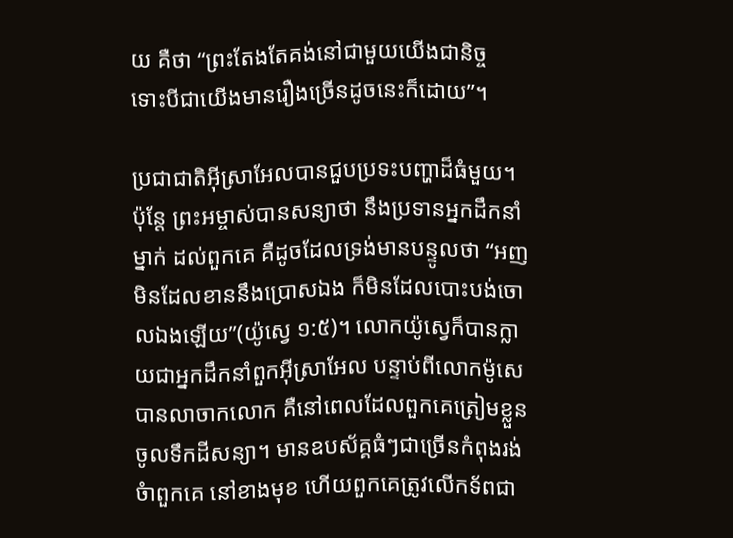យ គឺថា “ព្រះតែងតែគង់នៅជាមួយយើងជានិច្ច ទោះបីជាយើងមានរឿងច្រើនដូចនេះក៏ដោយ”។

ប្រជាជាតិអ៊ីស្រាអែលបានជួបប្រទះបញ្ហាដ៏ធំមួយ។ ប៉ុន្តែ ព្រះអម្ចាស់បានសន្យាថា នឹងប្រទានអ្នកដឹកនាំម្នាក់ ដល់ពួកគេ គឺដូចដែលទ្រង់មានបន្ទូលថា “អញមិនដែលខាននឹងប្រោសឯង ក៏មិនដែលបោះបង់ចោលឯងឡើយ”(យ៉ូស្វេ ១:៥)។ លោកយ៉ូស្វេក៏បានក្លាយជាអ្នកដឹកនាំពួកអ៊ីសា្រអែល បន្ទាប់ពីលោកម៉ូសេបានលាចាកលោក គឺនៅពេលដែលពួកគេត្រៀមខ្លួនចូលទឹកដីសន្យា។ មានឧបស័គ្គធំៗជាច្រើនកំពុងរង់ចំាពួកគេ នៅខាងមុខ ហើយពួកគេត្រូវលើកទ័ពជា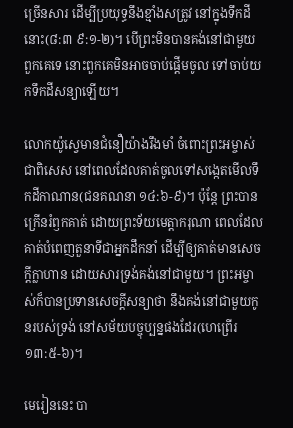ច្រើនសារ ដើម្បីប្រយុទ្ធនឹងខ្មាំងសត្រូវ នៅក្នុងទឹកដីនោះ(៨:៣ ៩:១-២)។ បើព្រះមិនបានគង់នៅជាមួយពួកគេទេ នោះពួកគេមិនអាចចាប់ផ្តើមចូល ទៅចាប់យកទឹកដីសន្យាឡើយ។

លោកយ៉ូស្វេមានជំនឿយ៉ាងរឹងមាំ ចំពោះព្រះអម្ចាស់ ជាពិសេស នៅពេលដែលគាត់ចូលទៅសង្កេតមើលទឹកដីកាណាន(ជនគណនា ១៤:៦-៩)។ ប៉ុន្តែ ព្រះបានក្រើនរំឭកគាត់ ដោយព្រះទ័យមេត្តាករុណា ពេលដែលគាត់បំពេញតួនាទីជាអ្នកដឹកនាំ ដើម្បីឲ្យគាត់មានសេចក្តីក្លាហាន ដោយសារទ្រង់គង់នៅជាមួយ។ ព្រះអម្ចាស់ក៏បានប្រទានសេចក្តីសន្យាថា នឹងគង់នៅជាមួយកូនរបស់ទ្រង់ នៅសម័យបច្ចុប្បន្នផងដែរ(ហេព្រើរ ១៣:៥-៦)។

មេរៀននេះ បា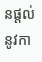នផ្តល់នូវកា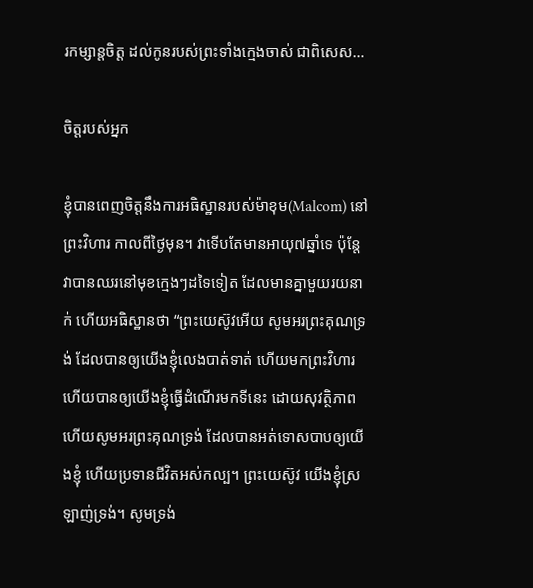រកម្សាន្តចិត្ត ដល់កូនរបស់ព្រះទាំងក្មេងចាស់ ជាពិសេស…

ចិត្តរបស់អ្នក

ខ្ញុំបានពេញចិត្តនឹងការអធិស្ឋានរបស់ម៉ាខុម(Malcom) នៅព្រះវិហារ កាលពីថ្ងៃមុន។ វាទើបតែមានអាយុ៧ឆ្នាំទេ ប៉ុន្តែ វាបានឈរនៅមុខក្មេងៗដទៃទៀត ដែលមានគ្នាមួយរយនាក់ ហើយអធិស្ឋានថា “ព្រះយេស៊ូវអើយ សូមអរព្រះគុណទ្រង់ ដែលបានឲ្យយើងខ្ញុំលេងបាត់ទាត់ ហើយមកព្រះវិហារ ហើយបានឲ្យយើងខ្ញុំធ្វើដំណើរមកទីនេះ ដោយសុវត្ថិភាព ហើយសូមអរព្រះគុណទ្រង់ ដែលបានអត់ទោសបាបឲ្យយើងខ្ញុំ ហើយប្រទានជីវិតអស់កល្ប។ ព្រះយេស៊ូវ យើងខ្ញុំស្រឡាញ់ទ្រង់។ សូមទ្រង់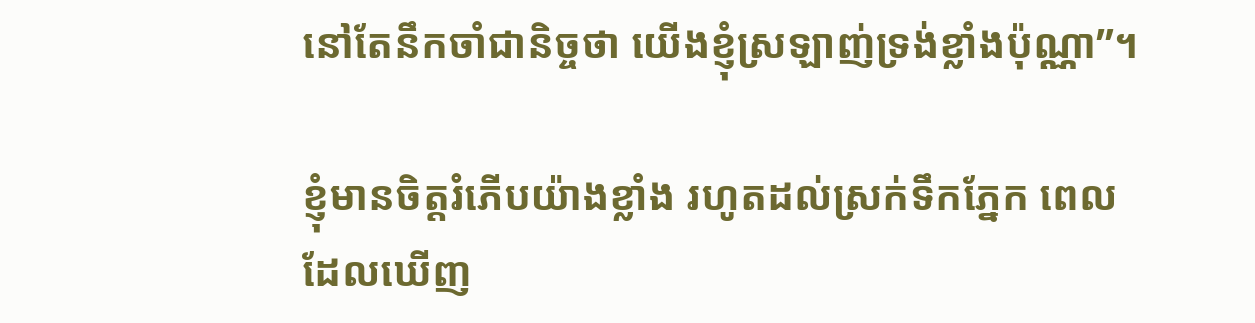នៅតែនឹកចាំជានិច្ចថា យើងខ្ញុំស្រឡាញ់ទ្រង់ខ្លាំងប៉ុណ្ណា”។

ខ្ញុំមានចិត្តរំភើបយ៉ាងខ្លាំង រហូតដល់ស្រក់ទឹកភ្នែក ពេលដែលឃើញ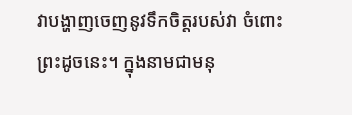វាបង្ហាញចេញនូវទឹកចិត្តរបស់វា ចំពោះព្រះដូចនេះ។ ក្នុងនាមជាមនុ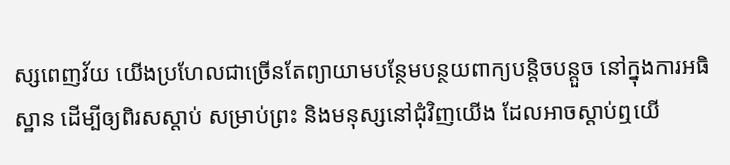ស្សពេញវ័យ យើងប្រហែលជាច្រើនតែព្យាយាមបន្ថែមបន្ថយពាក្យបន្តិចបន្តួច នៅក្នុងការអធិស្ឋាន ដើម្បីឲ្យពិរសស្តាប់ សម្រាប់ព្រះ និងមនុស្សនៅជុំវិញយើង ដែលអាចស្តាប់ឮយើ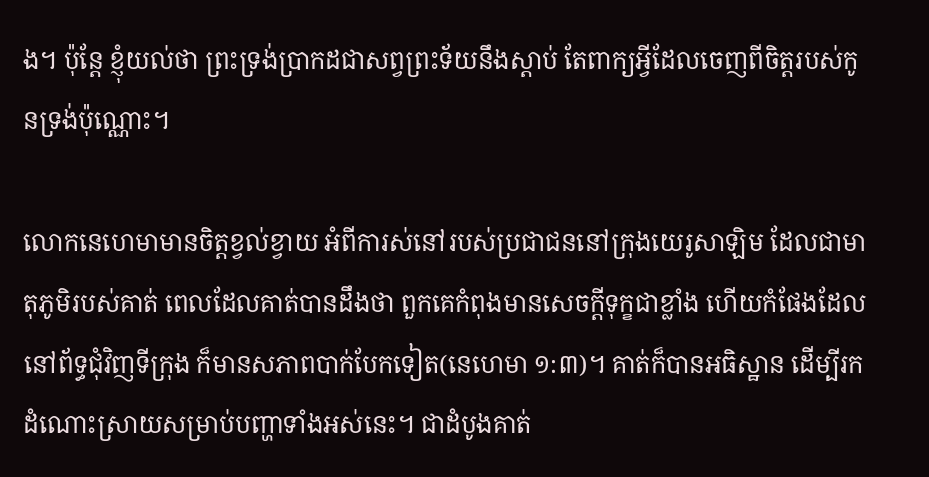ង។ ប៉ុន្តែ ខ្ញុំយល់ថា ព្រះទ្រង់ប្រាកដជាសព្វព្រះទ័យនឹងស្តាប់ តែពាក្យអ្វីដែលចេញពីចិត្តរបស់កូនទ្រង់ប៉ុណ្ណោះ។

លោកនេហេមាមានចិត្តខ្វល់ខ្វាយ អំពីការស់នៅរបស់ប្រជាជននៅក្រុងយេរូសាឡិម ដែលជាមាតុភូមិរបស់គាត់ ពេលដែលគាត់បានដឹងថា ពួកគេកំពុងមានសេចក្តីទុក្ខជាខ្លាំង ហើយកំផែងដែលនៅព័ទ្ធជុំវិញទីក្រុង ក៏មានសភាពបាក់បែកទៀត(នេហេមា ១:៣)។ គាត់ក៏បានអធិស្ឋាន ដើម្បីរកដំណោះស្រាយសម្រាប់បញ្ហាទាំងអស់នេះ។ ជាដំបូងគាត់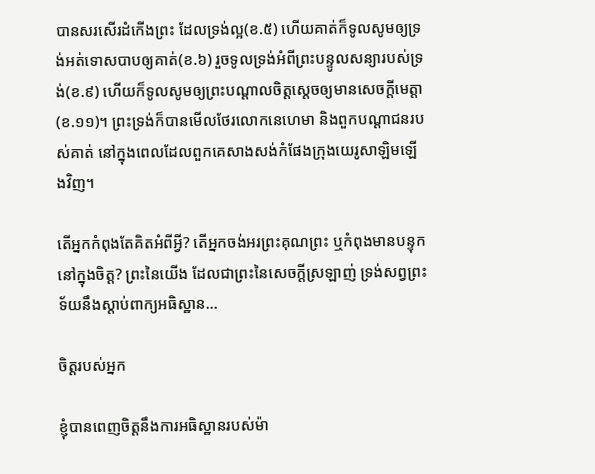បានសរសើរដំកើងព្រះ ដែលទ្រង់ល្អ(ខ.៥) ហើយគាត់ក៏ទូលសូមឲ្យទ្រង់អត់ទោសបាបឲ្យគាត់(ខ.៦) រួចទូលទ្រង់អំពីព្រះបន្ទូលសន្យារបស់ទ្រង់(ខ.៩) ហើយក៏ទូលសូមឲ្យព្រះបណ្តាលចិត្តស្តេចឲ្យមានសេចក្តីមេត្តា(ខ.១១)។ ព្រះទ្រង់ក៏បានមើលថែរលោកនេហេមា និងពួកបណ្តាជនរបស់គាត់ នៅក្នុងពេលដែលពួកគេសាងសង់កំផែងក្រុងយេរូសាឡិមឡើងវិញ។

តើអ្នកកំពុងតែគិតអំពីអ្វី? តើអ្នកចង់អរព្រះគុណព្រះ ឬកំពុងមានបន្ទុកនៅក្នុងចិត្ត? ព្រះនៃយើង ដែលជាព្រះនៃសេចក្តីស្រឡាញ់ ទ្រង់សព្វព្រះទ័យនឹងស្តាប់ពាក្យអធិស្ឋាន…

ចិត្តរបស់អ្នក

ខ្ញុំបានពេញចិត្តនឹងការអធិស្ឋានរបស់ម៉ា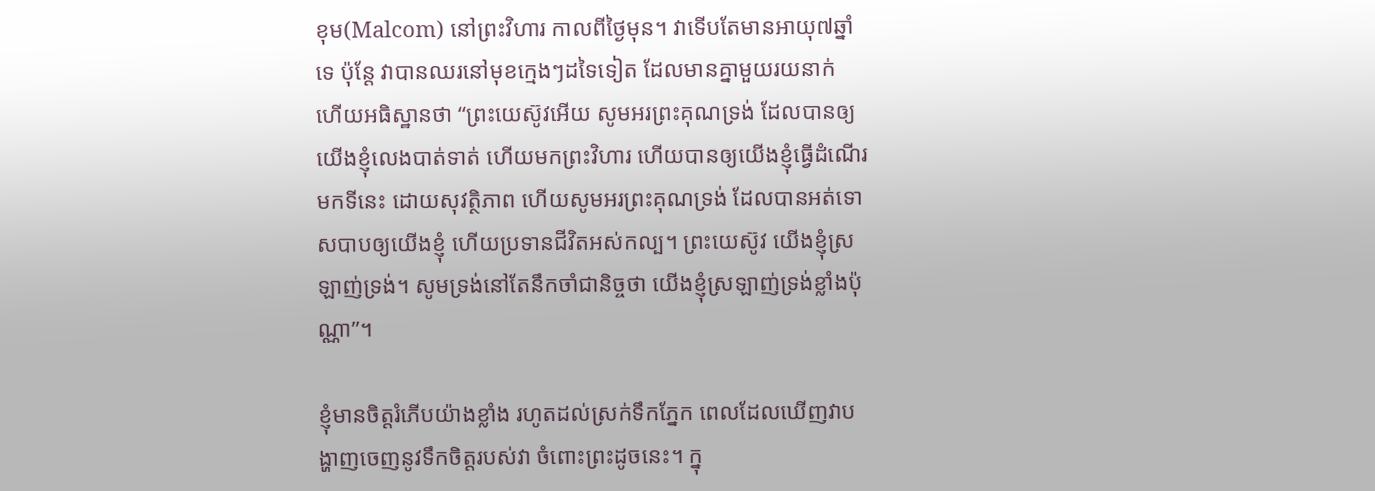ខុម(Malcom) នៅព្រះវិហារ កាលពីថ្ងៃមុន។ វាទើបតែមានអាយុ៧ឆ្នាំទេ ប៉ុន្តែ វាបានឈរនៅមុខក្មេងៗដទៃទៀត ដែលមានគ្នាមួយរយនាក់ ហើយអធិស្ឋានថា “ព្រះយេស៊ូវអើយ សូមអរព្រះគុណទ្រង់ ដែលបានឲ្យយើងខ្ញុំលេងបាត់ទាត់ ហើយមកព្រះវិហារ ហើយបានឲ្យយើងខ្ញុំធ្វើដំណើរមកទីនេះ ដោយសុវត្ថិភាព ហើយសូមអរព្រះគុណទ្រង់ ដែលបានអត់ទោសបាបឲ្យយើងខ្ញុំ ហើយប្រទានជីវិតអស់កល្ប។ ព្រះយេស៊ូវ យើងខ្ញុំស្រឡាញ់ទ្រង់។ សូមទ្រង់នៅតែនឹកចាំជានិច្ចថា យើងខ្ញុំស្រឡាញ់ទ្រង់ខ្លាំងប៉ុណ្ណា”។

ខ្ញុំមានចិត្តរំភើបយ៉ាងខ្លាំង រហូតដល់ស្រក់ទឹកភ្នែក ពេលដែលឃើញវាបង្ហាញចេញនូវទឹកចិត្តរបស់វា ចំពោះព្រះដូចនេះ។ ក្នុ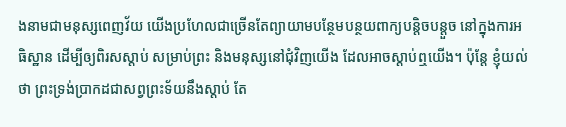ងនាមជាមនុស្សពេញវ័យ យើងប្រហែលជាច្រើនតែព្យាយាមបន្ថែមបន្ថយពាក្យបន្តិចបន្តួច នៅក្នុងការអធិស្ឋាន ដើម្បីឲ្យពិរសស្តាប់ សម្រាប់ព្រះ និងមនុស្សនៅជុំវិញយើង ដែលអាចស្តាប់ឮយើង។ ប៉ុន្តែ ខ្ញុំយល់ថា ព្រះទ្រង់ប្រាកដជាសព្វព្រះទ័យនឹងស្តាប់ តែ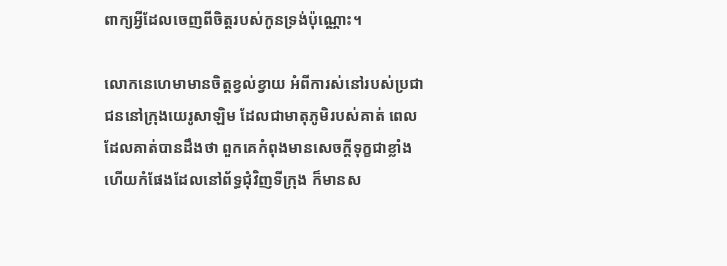ពាក្យអ្វីដែលចេញពីចិត្តរបស់កូនទ្រង់ប៉ុណ្ណោះ។

លោកនេហេមាមានចិត្តខ្វល់ខ្វាយ អំពីការស់នៅរបស់ប្រជាជននៅក្រុងយេរូសាឡិម ដែលជាមាតុភូមិរបស់គាត់ ពេលដែលគាត់បានដឹងថា ពួកគេកំពុងមានសេចក្តីទុក្ខជាខ្លាំង ហើយកំផែងដែលនៅព័ទ្ធជុំវិញទីក្រុង ក៏មានស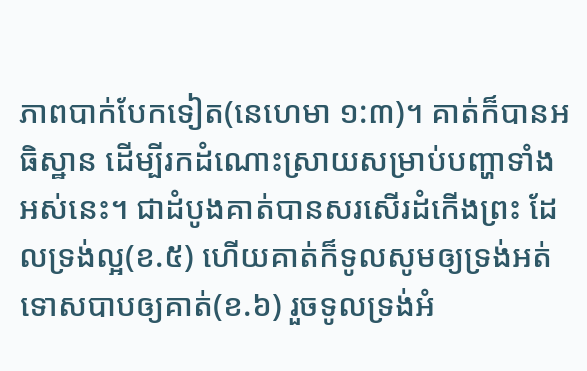ភាពបាក់បែកទៀត(នេហេមា ១:៣)។ គាត់ក៏បានអធិស្ឋាន ដើម្បីរកដំណោះស្រាយសម្រាប់បញ្ហាទាំងអស់នេះ។ ជាដំបូងគាត់បានសរសើរដំកើងព្រះ ដែលទ្រង់ល្អ(ខ.៥) ហើយគាត់ក៏ទូលសូមឲ្យទ្រង់អត់ទោសបាបឲ្យគាត់(ខ.៦) រួចទូលទ្រង់អំ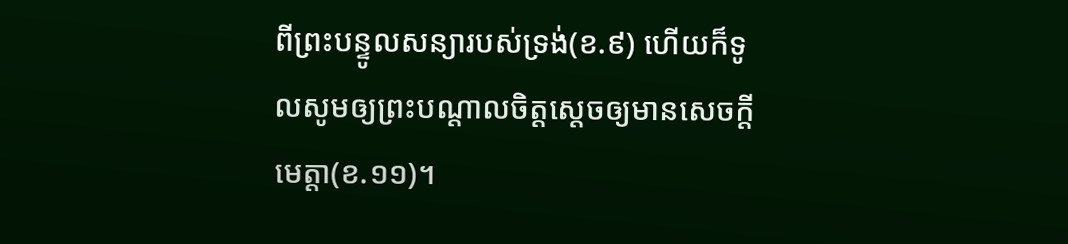ពីព្រះបន្ទូលសន្យារបស់ទ្រង់(ខ.៩) ហើយក៏ទូលសូមឲ្យព្រះបណ្តាលចិត្តស្តេចឲ្យមានសេចក្តីមេត្តា(ខ.១១)។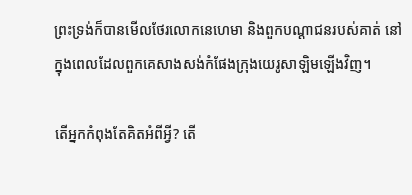ព្រះទ្រង់ក៏បានមើលថែរលោកនេហេមា និងពួកបណ្តាជនរបស់គាត់ នៅក្នុងពេលដែលពួកគេសាងសង់កំផែងក្រុងយេរូសាឡិមឡើងវិញ។

តើអ្នកកំពុងតែគិតអំពីអ្វី? តើ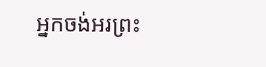អ្នកចង់អរព្រះ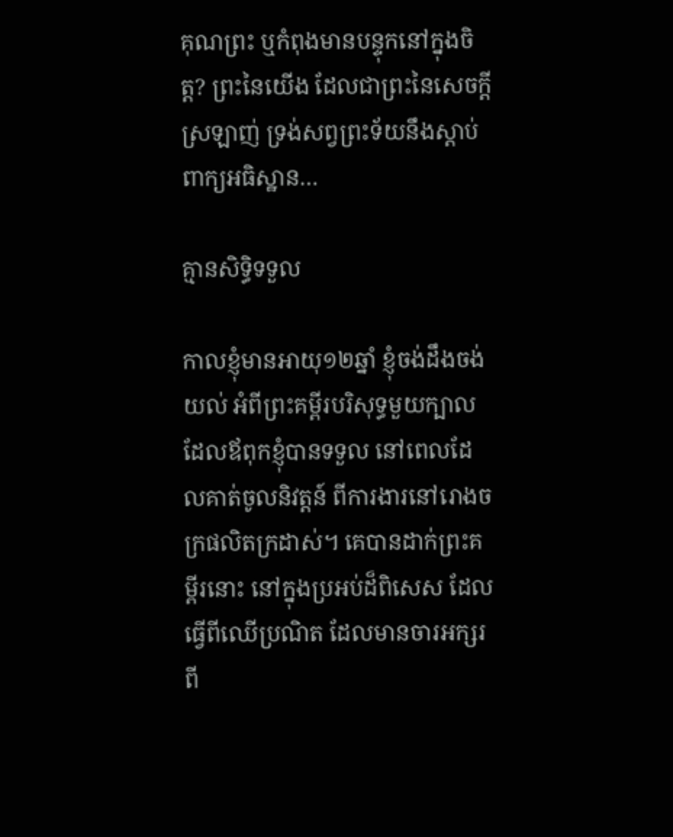គុណព្រះ ឬកំពុងមានបន្ទុកនៅក្នុងចិត្ត? ព្រះនៃយើង ដែលជាព្រះនៃសេចក្តីស្រឡាញ់ ទ្រង់សព្វព្រះទ័យនឹងស្តាប់ពាក្យអធិស្ឋាន…

គ្មានសិទ្ធិទទួល

កាលខ្ញុំមានអាយុ១២ឆ្នាំ ខ្ញុំចង់ដឹងចង់យល់ អំពីព្រះគម្ពីរបរិសុទ្ធមួយក្បាល ដែលឪពុកខ្ញុំបានទទួល នៅពេលដែលគាត់ចូលនិវត្តន៍ ពីការងារនៅរោងចក្រផលិតក្រដាស់។ គេបានដាក់ព្រះគម្ពីរនោះ នៅក្នុងប្រអប់ដ៏ពិសេស ដែលធ្វើពីឈើប្រណិត ដែលមានចារអក្សរពី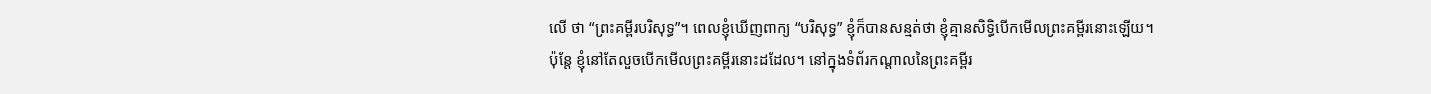លើ ថា “ព្រះគម្ពីរបរិសុទ្ធ”។ ពេលខ្ញុំឃើញពាក្យ “បរិសុទ្ធ” ខ្ញុំក៏បានសន្មត់ថា ខ្ញុំគ្មានសិទ្ធិបើកមើលព្រះគម្ពីរនោះឡើយ។ ប៉ុន្តែ ខ្ញុំនៅតែលួចបើកមើលព្រះគម្ពីរនោះដដែល។ នៅក្នុងទំព័រកណ្តាលនៃព្រះគម្ពីរ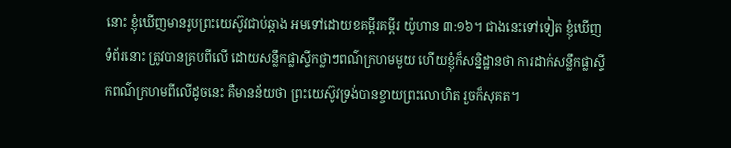នោះ ខ្ញុំឃើញមានរូបព្រះយេស៊ូវជាប់ឆ្កាង អមទៅដោយខគម្ពីរគម្ពីរ យ៉ូហាន ៣:១៦។ ជាងនេះទៅទៀត ខ្ញុំឃើញទំព័រនោះ ត្រូវបានគ្របពីលើ ដោយសន្លឹកផ្លាស្ទីកថ្លាៗពណ៌ក្រហមមួយ ហើយខ្ញុំក៏សន្និដ្ឋានថា ការដាក់សន្លឹកផ្លាស្ទីកពណ៌ក្រហមពីលើដូចនេះ គឺមានន័យថា ព្រះយេស៊ូវទ្រង់បានខ្ចាយព្រះលោហិត រួចក៏សុគត។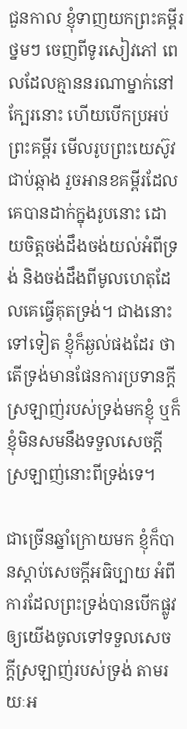ជួនកាល ខ្ញុំទាញយកព្រះគម្ពីរថ្នមៗ ចេញពីទូរសៀវភៅ ពេលដែលគ្មាននរណាម្នាក់នៅក្បែរនោះ ហើយបើកប្រអប់ព្រះគម្ពីរ មើលរូបព្រះយេស៊ូវជាប់ឆ្កាង រួចអានខគម្ពីរដែលគេបានដាក់ក្នុងរូបនោះ ដោយចិត្តចង់ដឹងចង់យល់អំពីទ្រង់ និងចង់ដឹងពីមូលហេតុដែលគេធ្វើគុតទ្រង់។ ជាងនោះទៅទៀត ខ្ញុំក៏ឆ្ងល់ផងដែរ ថាតើទ្រង់មានផែនការប្រទានក្តីស្រឡាញ់របស់ទ្រង់មកខ្ញុំ ឬក៏ខ្ញុំមិនសមនឹងទទួលសេចក្តីស្រឡាញ់នោះពីទ្រង់ទេ។

ជាច្រើនឆ្នាំក្រោយមក ខ្ញុំក៏បានស្តាប់សេចក្តីអធិប្បាយ អំពីការដែលព្រះទ្រង់បានបើកផ្លូវ ឲ្យយើងចូលទៅទទួលសេចក្តីស្រឡាញ់របស់ទ្រង់ តាមរយៈអ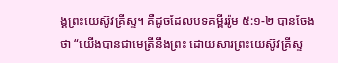ង្គព្រះយេស៊ូវគ្រីស្ទ។ គឺដូចដែលបទគម្ពីររ៉ូម ៥:១-២ បានចែងថា “យើងបានជាមេត្រីនឹងព្រះ ដោយសារព្រះយេស៊ូវគ្រីស្ទ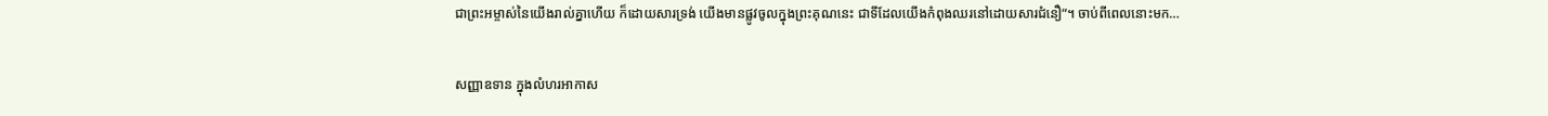ជាព្រះអម្ចាស់នៃយើងរាល់គ្នាហើយ ក៏ដោយសារទ្រង់ យើងមានផ្លូវចូលក្នុងព្រះគុណនេះ ជាទីដែលយើងកំពុងឈរនៅដោយសារជំនឿ”។ ចាប់ពីពេលនោះមក…

សញ្ញាឧទាន ក្នុងលំហរអាកាស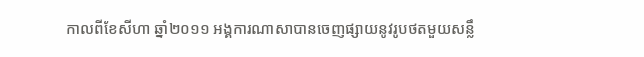កាលពីខែសីហា ឆ្នាំ២០១១ អង្គការណាសាបានចេញផ្សាយនូវរូបថតមួយសន្លឹ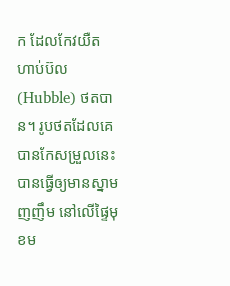ក ដែលកែវយឺត ហាប់ប៊ល(Hubble) ថតបាន។ រូបថតដែលគេបានកែសម្រួលនេះ បានធ្វើឲ្យមានស្នាមញញឹម នៅលើផ្ទៃមុខម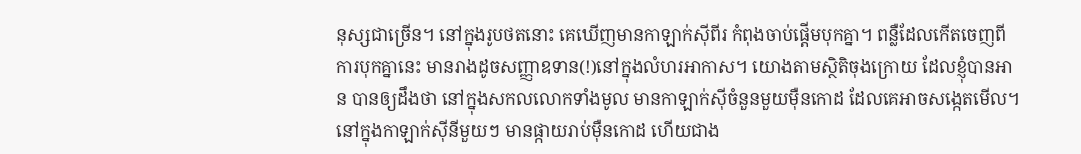នុស្សជាច្រើន។ នៅក្នុងរូបថតនោះ គេឃើញមានកាឡាក់ស៊ីពីរ កំពុងចាប់ផ្តើមបុកគ្នា។ ពន្លឺដែលកើតចេញពីការបុកគ្នានេះ មានរាងដូចសញ្ញាឧទាន(!)នៅក្នុងលំហរអាកាស។ យោងតាមស្ថិតិចុងក្រោយ ដែលខ្ញុំបានអាន បានឲ្យដឹងថា នៅក្នុងសកលលោកទាំងមូល មានកាឡាក់ស៊ីចំនួនមួយម៉ឺនកោដ ដែលគេអាចសង្កេតមើល។ នៅក្នុងកាឡាក់ស៊ីនីមួយៗ មានផ្កាយរាប់ម៉ឺនកោដ ហើយជាង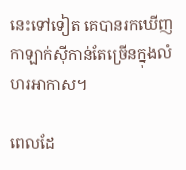នេះទៅទៀត គេបានរកឃើញកាឡាក់ស៊ីកាន់តែច្រើនក្នុងលំហរអាកាស។

ពេលដែ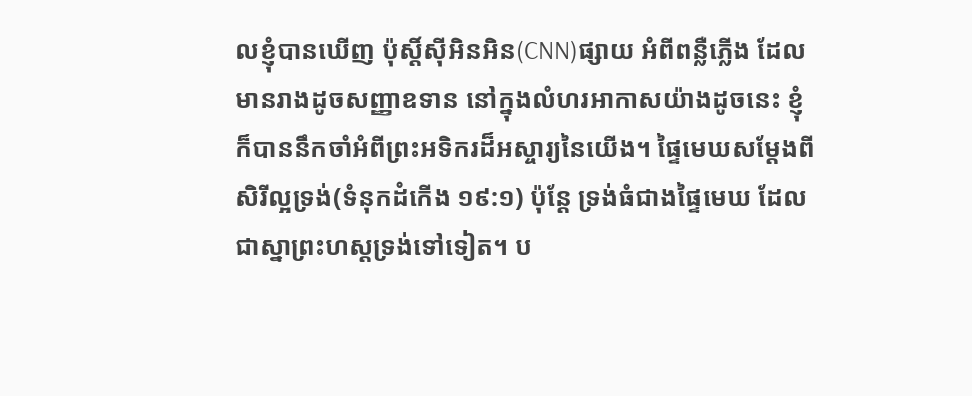លខ្ញុំបានឃើញ ប៉ុស្តិ៍ស៊ីអិនអិន(CNN)ផ្សាយ អំពីពន្លឺភ្លើង ដែលមានរាងដូចសញ្ញាឧទាន នៅក្នុងលំហរអាកាសយ៉ាងដូចនេះ ខ្ញុំក៏បាននឹកចាំអំពីព្រះអទិករដ៏អស្ចារ្យនៃយើង។ ផ្ទៃមេឃសម្តែងពីសិរីល្អទ្រង់(ទំនុកដំកើង ១៩:១) ប៉ុន្តែ ទ្រង់ធំជាងផ្ទៃមេឃ ដែលជាស្នាព្រះហស្តទ្រង់ទៅទៀត។ ប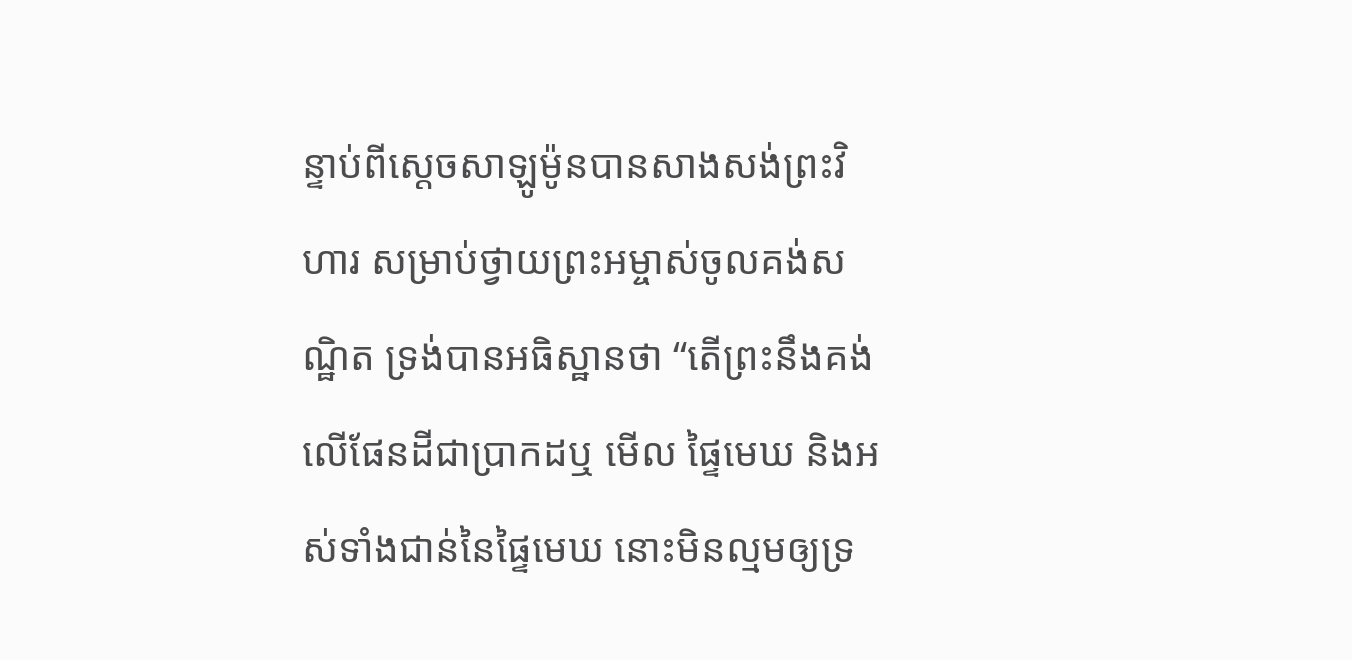ន្ទាប់ពីស្តេចសាឡូម៉ូនបានសាងសង់ព្រះវិហារ សម្រាប់ថ្វាយព្រះអម្ចាស់ចូលគង់សណ្ឋិត ទ្រង់បានអធិស្ឋានថា “តើព្រះនឹងគង់លើផែនដីជាប្រាកដឬ មើល ផ្ទៃមេឃ និងអស់ទាំងជាន់នៃផ្ទៃមេឃ នោះមិនល្មមឲ្យទ្រ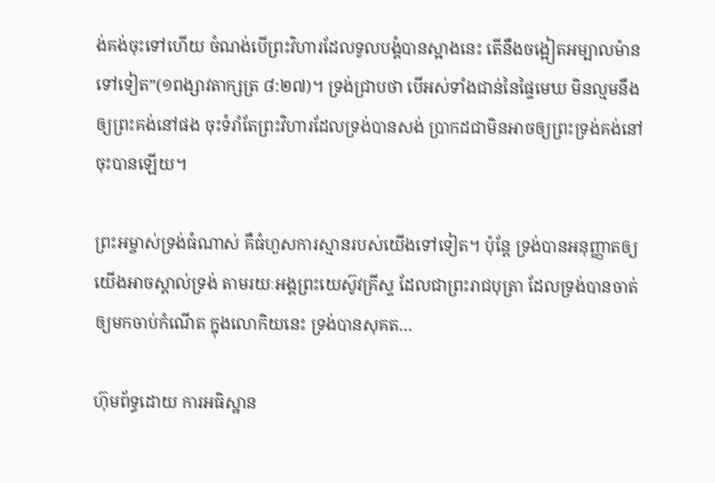ង់គង់ចុះទៅហើយ ចំណង់បើព្រះវិហារដែលទូលបង្គំបានស្អាងនេះ តើនឹងចង្អៀតអម្បាលម៉ានទៅទៀត”(១ពង្សាវតាក្សត្រ ៨:២៧)។ ទ្រង់ជ្រាបថា បើអស់ទាំងជាន់នៃផ្ទៃមេឃ មិនល្មមនឹងឲ្យព្រះគង់នៅផង ចុះទំរាំតែព្រះវិហារដែលទ្រង់បានសង់ ប្រាកដជាមិនអាចឲ្យព្រះទ្រង់គង់នៅចុះបានឡើយ។

ព្រះអម្ចាស់ទ្រង់ធំណាស់ គឺធំហួសការស្មានរបស់យើងទៅទៀត។ ប៉ុន្តែ ទ្រង់បានអនុញ្ញាតឲ្យយើងអាចស្គាល់ទ្រង់ តាមរយៈអង្គព្រះយេស៊ូវគ្រីស្ទ ដែលជាព្រះរាជបុត្រា ដែលទ្រង់បានចាត់ឲ្យមកចាប់កំណើត ក្នុងលោកិយនេះ ទ្រង់បានសុគត…

ហ៊ុមព័ទ្ធដោយ ការអធិស្ឋាន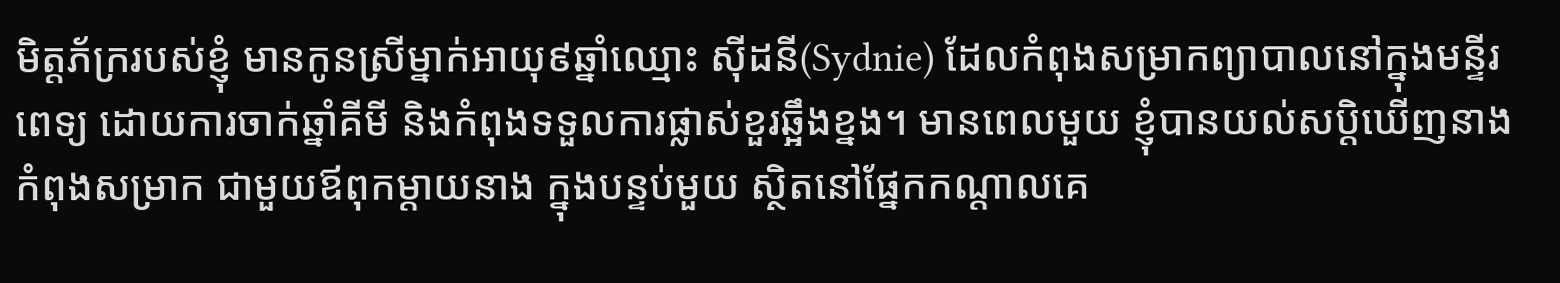មិត្តភ័ក្ររបស់ខ្ញុំ មានកូនស្រីម្នាក់អាយុ៩ឆ្នាំឈ្មោះ ស៊ីដនី(Sydnie) ដែលកំពុងសម្រាកព្យាបាលនៅក្នុងមន្ទីរពេទ្យ ដោយការចាក់ឆ្នាំគីមី និងកំពុងទទួលការផ្លាស់ខួរឆ្អឹងខ្នង។ មានពេលមួយ ខ្ញុំបានយល់សប្តិឃើញនាងកំពុងសម្រាក ជាមួយឪពុកម្តាយនាង ក្នុងបន្ទប់មួយ ស្ថិតនៅផ្នែកកណ្តាលគេ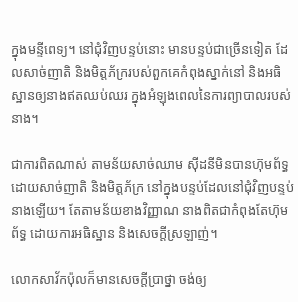ក្នុងមន្ទីពេទ្យ។ នៅជុំវិញបន្ទប់នោះ មានបន្ទប់ជាច្រើនទៀត ដែលសាច់ញាតិ និងមិត្តភ័ក្ររបស់ពួកគេកំពុងស្នាក់នៅ និងអធិស្ឋានឲ្យនាងឥតឈប់ឈរ ក្នុងអំឡុងពេលនៃការព្យាបាលរបស់នាង។

ជាការពិតណាស់ តាមន័យសាច់ឈាម ស៊ីដនីមិនបានហ៊ុមព័ទ្ធដោយសាច់ញាតិ និងមិត្តភ័ក្រ នៅក្នុងបន្ទប់ដែលនៅជុំវិញបន្ទប់នាងឡើយ។ តែតាមន័យខាងវិញ្ញាណ នាងពិតជាកំពុងតែហ៊ុមព័ទ្ធ ដោយការអធិស្ឋាន និងសេចក្តីស្រឡាញ់។

លោកសាវ័កប៉ុលក៏មានសេចក្តីប្រាថ្នា ចង់ឲ្យ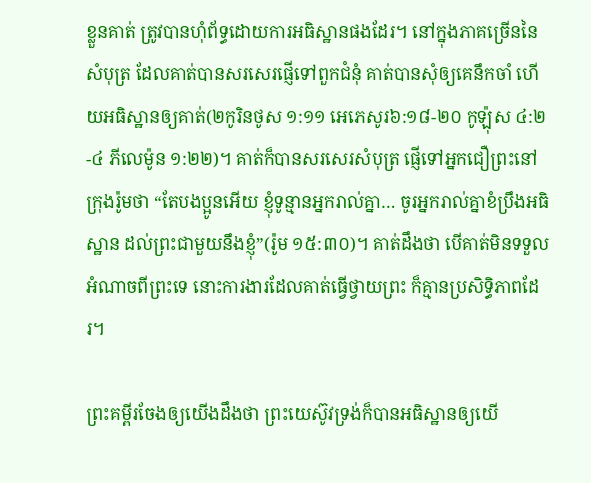ខ្លួនគាត់ ត្រូវបានហុំព័ទ្ធដោយការអធិស្ឋានផងដែរ។ នៅក្នុងភាគច្រើននៃសំបុត្រ ដែលគាត់បានសរសេរផ្ញើទៅពួកជំនុំ គាត់បានសុំឲ្យគេនឹកចាំ ហើយអធិស្ឋានឲ្យគាត់(២កូរិនថូស ១:១១ អេភេសូរ៦:១៨-២០ កូឡ៉ុស ៤:២-៤ ភីលេម៉ូន ១:២២)។ គាត់ក៏បានសរសេរសំបុត្រ ផ្ញើទៅអ្នកជឿព្រះនៅក្រុងរ៉ូមថា “តែបងប្អូនអើយ ខ្ញុំទូន្មានអ្នករាល់គ្នា… ចូរអ្នករាល់គ្នាខំប្រឹងអធិស្ឋាន ដល់ព្រះជាមួយនឹងខ្ញុំ”(រ៉ូម ១៥:៣០)។ គាត់ដឹងថា បើគាត់មិនទទួលអំណាចពីព្រះទេ នោះការងារដែលគាត់ធ្វើថ្វាយព្រះ ក៏គ្មានប្រសិទ្ធិភាពដែរ។

ព្រះគម្ពីរចែងឲ្យយើងដឹងថា ព្រះយេស៊ូវទ្រង់ក៏បានអធិស្ឋានឲ្យយើ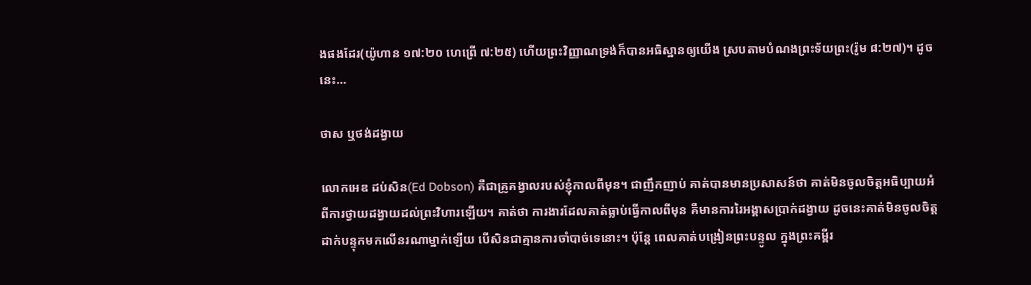ងផងដែរ(យ៉ូហាន ១៧:២០ ហេព្រើ ៧:២៥) ហើយព្រះវិញ្ញាណទ្រង់ក៏បានអធិស្ឋានឲ្យយើង ស្របតាមបំណងព្រះទ័យព្រះ(រ៉ូម ៨:២៧)។ ដូចនេះ…

ថាស ឬថង់ដង្វាយ

លោកអេឌ ដប់សិន(Ed Dobson) គឺជាគ្រូគង្វាលរបស់ខ្ញុំកាលពីមុន។ ជាញឹកញាប់ គាត់បានមានប្រសាសន៍ថា គាត់មិនចូលចិត្តអធិប្បាយអំពីការថ្វាយដង្វាយដល់ព្រះវិហារឡើយ។ គាត់ថា ការងារដែលគាត់ធ្លាប់ធ្វើកាលពីមុន គឺមានការរៃអង្គាសប្រាក់ដង្វាយ ដូចនេះគាត់មិនចូលចិត្តដាក់បន្ទុកមកលើនរណាម្នាក់ឡើយ បើសិនជាគ្មានការចាំបាច់ទេនោះ។ ប៉ុន្តែ ពេលគាត់បង្រៀនព្រះបន្ទូល ក្នុងព្រះគម្ពីរ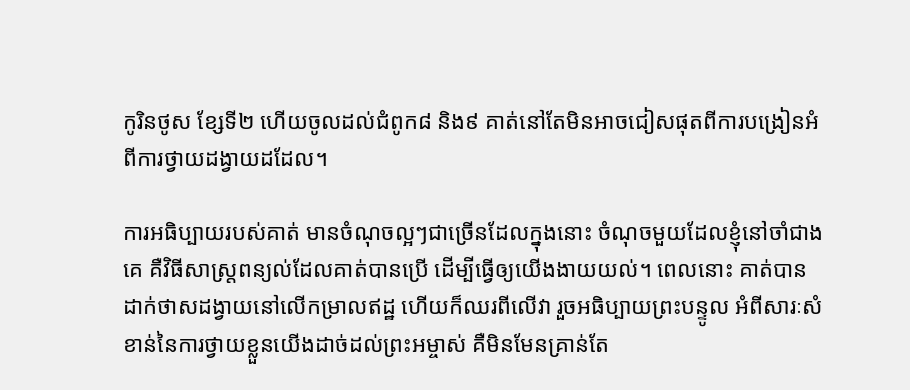កូរិនថូស ខ្សែទី២ ហើយចូលដល់ជំពូក៨ និង៩ គាត់នៅតែមិនអាចជៀសផុតពីការបង្រៀនអំពីការថ្វាយដង្វាយដដែល។

ការអធិប្បាយរបស់គាត់ មានចំណុចល្អៗជាច្រើនដែលក្នុងនោះ ចំណុចមួយដែលខ្ញុំនៅចាំជាងគេ គឺវិធីសាស្រ្តពន្យល់ដែលគាត់បានប្រើ ដើម្បីធ្វើឲ្យយើងងាយយល់។ ពេលនោះ គាត់បានដាក់ថាសដង្វាយនៅលើកម្រាលឥដ្ឋ ហើយក៏ឈរពីលើវា រួចអធិប្បាយព្រះបន្ទូល អំពីសារៈសំខាន់នៃការថ្វាយខ្លួនយើងដាច់ដល់ព្រះអម្ចាស់ គឺមិនមែនគ្រាន់តែ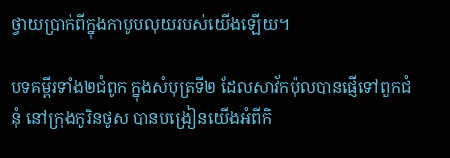ថ្វាយប្រាក់ពីក្នុងកាបូបលុយរបស់យើងឡើយ។

បទគម្ពីរទាំង២ជំពូក ក្នុងសំបុត្រទី២ ដែលសាវ័កប៉ុលបានផ្ញើទៅពួកជំនុំ នៅក្រុងកូរិនថូស បានបង្រៀនយើងអំពីកិ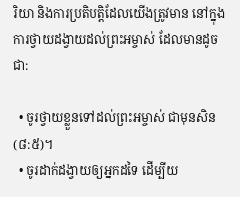រិយា និងការប្រតិបត្តិដែលយើងត្រូវមាន នៅក្នុងការថ្វាយដង្វាយដល់ព្រះអម្ចាស់ ដែលមានដូចជា:

  • ចូរថ្វាយខ្លួនទៅដល់ព្រះអម្ចាស់ ជាមុនសិន(៨:៥)។
  • ចូរដាក់ដង្វាយឲ្យអ្នកដទៃ ដើម្បីយ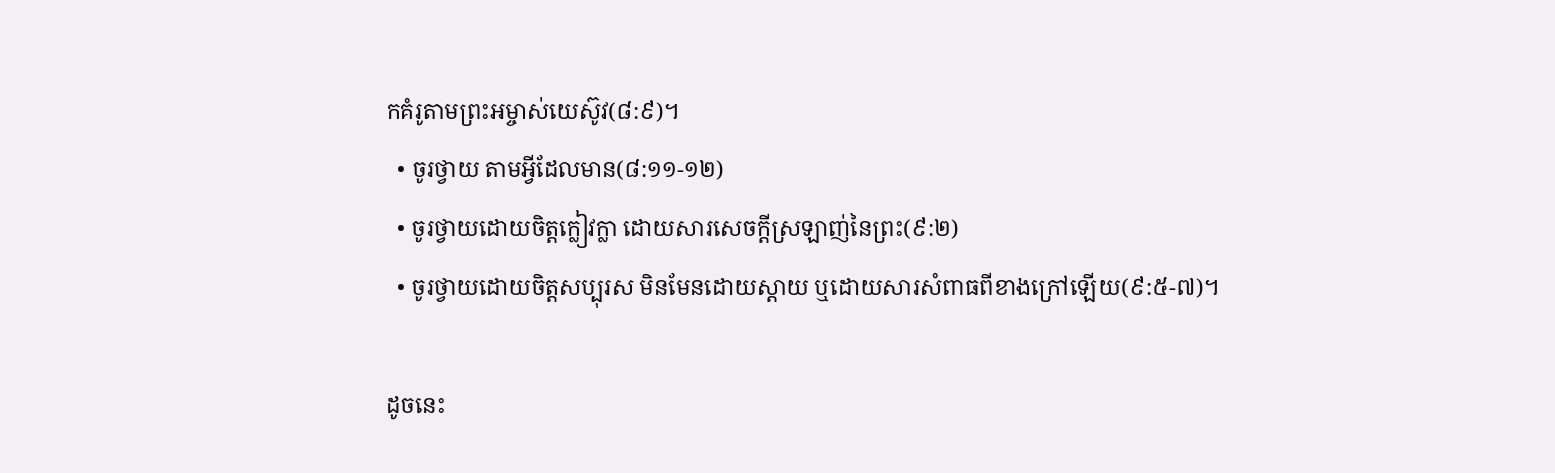កគំរូតាមព្រះអម្ចាស់យេស៊ូវ(៨:៩)។
  • ចូរថ្វាយ តាមអ្វីដែលមាន(៨:១១-១២)
  • ចូរថ្វាយដោយចិត្តក្លៀវក្លា ដោយសារសេចក្តីស្រឡាញ់នៃព្រះ(៩:២)
  • ចូរថ្វាយដោយចិត្តសប្បុរស មិនមែនដោយស្តាយ ឬដោយសារសំពាធពីខាងក្រៅឡើយ(៩:៥-៧)។

ដូចនេះ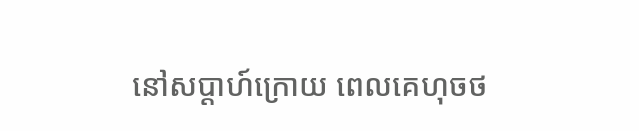នៅសប្តាហ៍ក្រោយ ពេលគេហុចថ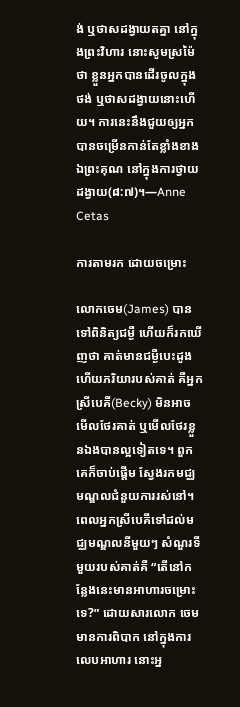ង់ ឬថាសដង្វាយតគ្នា នៅក្នុងព្រះវិហារ នោះសូមស្រម៉ៃថា ខ្លួនអ្នកបានដើរចូលក្នុងថង់ ឬថាសដង្វាយនោះហើយ។ ការនេះនឹងជួយឲ្យអ្នកបានចម្រើនកាន់តែខ្លាំងខាងឯព្រះគុណ នៅក្នុងការថ្វាយដង្វាយ(៨:៧)។—Anne Cetas

ការតាមរក ដោយចម្រោះ

លោកចេម(James) បានទៅពិនិត្យជម្ងឺ ហើយក៏រកឃើញថា គាត់មានជម្ងឺបេះដូង ហើយភរិយារបស់គាត់ គឺអ្នកស្រីបេគី(Becky) មិនអាចមើលថែរគាត់ ឬមើលថែរខ្លួនឯងបានល្អទៀតទេ។ ពួកគេក៏ចាប់ផ្តើម ស្វែងរកមជ្ឈមណ្ឌលជំនួយការរស់នៅ។ ពេលអ្នកស្រីបេគីទៅដល់មជ្ឈមណ្ឌលនីមួយៗ សំណួរទីមួយរបស់គាត់គឺ “តើនៅកន្លែងនេះមានអាហារចម្រោះទេ?” ដោយសារលោក ចេមមានការពិបាក នៅក្នុងការលេបអាហារ នោះអ្ន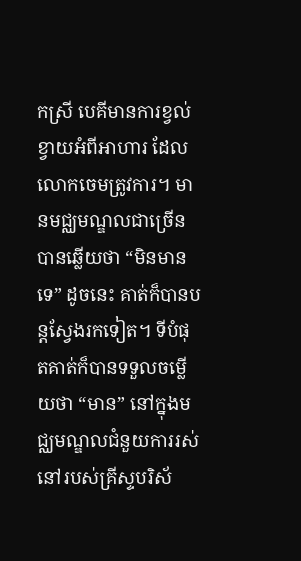កស្រី បេគីមានការខ្វល់ខ្វាយអំពីអាហារ ដែលលោកចេមត្រូវការ។ មានមជ្ឈមណ្ឌលជាច្រើនបានឆ្លើយថា “មិនមានទេ” ដូចនេះ គាត់ក៏បានបន្តស្វែងរកទៀត។ ទីបំផុតគាត់ក៏បានទទួលចម្លើយថា “មាន” នៅក្នុងមជ្ឈមណ្ឌលជំនួយការរស់នៅរបស់គ្រីស្ទបរិស័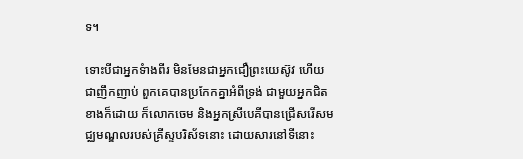ទ។

ទោះបីជាអ្នកទំាងពីរ មិនមែនជាអ្នកជឿព្រះយេស៊ូវ ហើយជាញឹកញាប់ ពួកគេបានប្រកែកគ្នាអំពីទ្រង់ ជាមួយអ្នកជិតខាងក៏ដោយ ក៏លោកចេម និងអ្នកស្រីបេគីបានជ្រើសរើសមជ្ឈមណ្ឌលរបស់គ្រីស្ទបរិស័ទនោះ ដោយសារនៅទីនោះ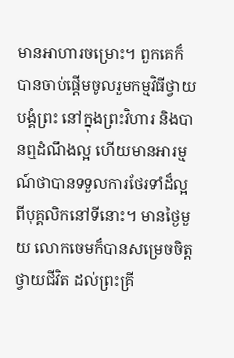មានអាហារចម្រោះ។ ពួកគេក៏បានចាប់ផ្តើមចូលរួមកម្មវិធីថ្វាយបង្គំព្រះ នៅក្នុងព្រះវិហារ និងបានឮដំណឹងល្អ ហើយមានអារម្មណ៍ថាបានទទួលការថែរទាំដ៏ល្អ ពីបុគ្គលិកនៅទីនោះ។ មានថ្ងៃមួយ លោកចេមក៏បានសម្រេចចិត្តថ្វាយជីវិត ដល់ព្រះគ្រី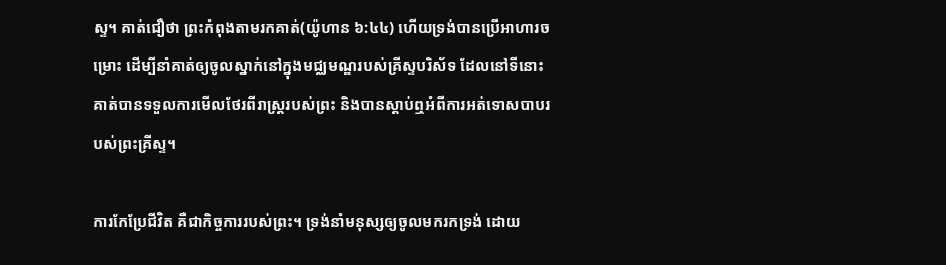ស្ទ។ គាត់ជឿថា ព្រះកំពុងតាមរកគាត់(យ៉ូហាន ៦:៤៤) ហើយទ្រង់បានប្រើអាហារចម្រោះ ដើម្បីនាំគាត់ឲ្យចូលស្នាក់នៅក្នុងមជ្ឈមណ្ឌរបស់គ្រីស្ទបរិស័ទ ដែលនៅទីនោះ គាត់បានទទួលការមើលថែរពីរាស្រ្តរបស់ព្រះ និងបានស្តាប់ឮអំពីការអត់ទោសបាបរបស់ព្រះគ្រីស្ទ។

ការកែប្រែជីវិត គឺជាកិច្ចការរបស់ព្រះ។ ទ្រង់នាំមនុស្សឲ្យចូលមករកទ្រង់ ដោយ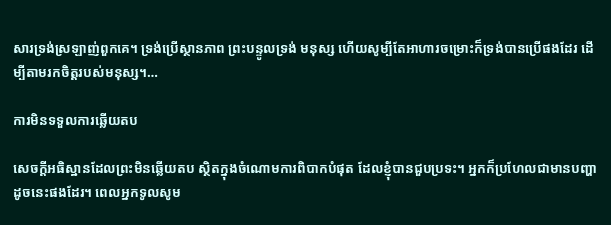សារទ្រង់ស្រឡាញ់ពួកគេ។ ទ្រង់ប្រើស្ថានភាព ព្រះបន្ទូលទ្រង់ មនុស្ស ហើយសូម្បីតែអាហារចម្រោះក៏ទ្រង់បានប្រើផងដែរ ដើម្បីតាមរកចិត្តរបស់មនុស្ស។…

ការមិនទទួលការឆ្លើយតប

សេចក្តីអធិស្ឋានដែលព្រះមិនឆ្លើយតប ស្ថិតក្នុងចំណោមការពិបាកបំផុត ដែលខ្ញុំបានជួបប្រទះ។ អ្នកក៏ប្រហែលជាមានបញ្ហាដូចនេះផងដែរ។ ពេលអ្នកទូលសូម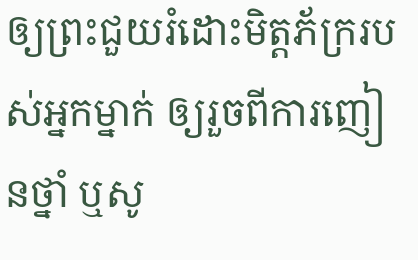ឲ្យព្រះជួយរំដោះមិត្តភ័ក្ររបស់អ្នកម្នាក់ ឲ្យរួចពីការញៀនថ្នាំ ឬសូ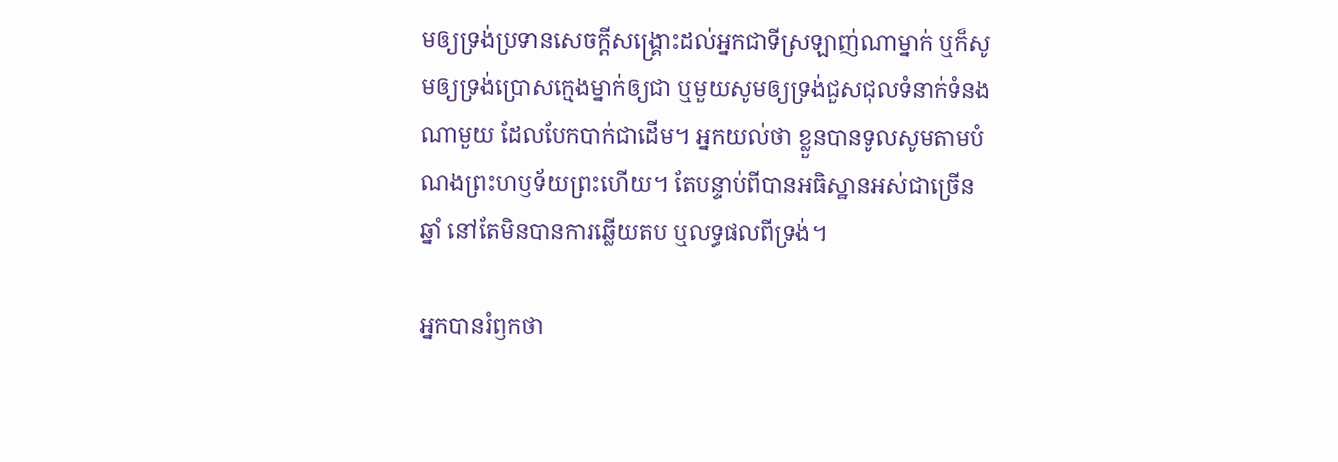មឲ្យទ្រង់ប្រទានសេចក្តីសង្រ្គោះដល់អ្នកជាទីស្រឡាញ់ណាម្នាក់ ឬក៏សូមឲ្យទ្រង់ប្រោសក្មេងម្នាក់ឲ្យជា ឬមួយសូមឲ្យទ្រង់ជួសជុលទំនាក់ទំនងណាមួយ ដែលបែកបាក់ជាដើម។ អ្នកយល់ថា ខ្លួនបានទូលសូមតាមបំណងព្រះហឫទ័យព្រះហើយ។ តែបន្ទាប់ពីបានអធិស្ឋានអស់ជាច្រើនឆ្នាំ នៅតែមិនបានការឆ្លើយតប ឬលទ្ធផលពីទ្រង់។

អ្នកបានរំឭកថា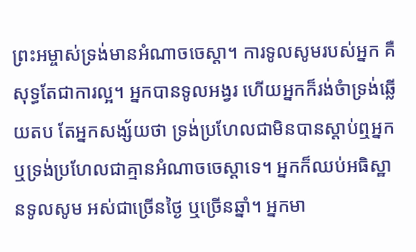ព្រះអម្ចាស់ទ្រង់មានអំណាចចេស្តា។ ការទូលសូមរបស់អ្នក គឺសុទ្ធតែជាការល្អ។ អ្នកបានទូលអង្វរ ហើយអ្នកក៏រង់ចំាទ្រង់ឆ្លើយតប តែអ្នកសង្ស័យថា ទ្រង់ប្រហែលជាមិនបានស្តាប់ឮអ្នក ឬទ្រង់ប្រហែលជាគ្មានអំណាចចេស្តាទេ។ អ្នកក៏ឈប់អធិស្ឋានទូលសូម អស់ជាច្រើនថ្ងៃ ឬច្រើនឆ្នាំ។ អ្នកមា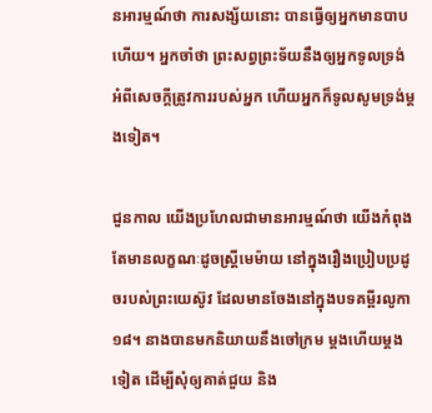នអារម្មណ៍ថា ការសង្ស័យនោះ បានធ្វើឲ្យអ្នកមានបាបហើយ។ អ្នកចាំថា ព្រះសព្វព្រះទ័យនឹងឲ្យអ្នកទូលទ្រង់ អំពីសេចក្តីត្រូវការរបស់អ្នក ហើយអ្នកក៏ទូលសូមទ្រង់ម្តងទៀត។

ជួនកាល យើងប្រហែលជាមានអារម្មណ៍ថា យើងកំពុងតែមានលក្ខណៈដូចស្រ្តីមេម៉ាយ នៅក្នុងរឿងប្រៀបប្រដូចរបស់ព្រះយេស៊ូវ ដែលមានចែងនៅក្នុងបទគម្ពីរលូកា ១៨។ នាងបានមកនិយាយនឹងចៅក្រម ម្តងហើយម្តងទៀត ដើម្បីសុំឲ្យគាត់ជួយ និង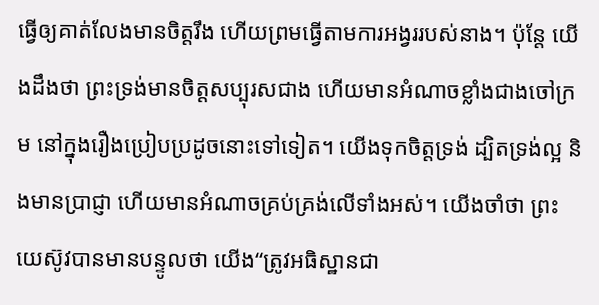ធ្វើឲ្យគាត់លែងមានចិត្តរឹង ហើយព្រមធ្វើតាមការអង្វររបស់នាង។ ប៉ុន្តែ យើងដឹងថា ព្រះទ្រង់មានចិត្តសប្បុរសជាង ហើយមានអំណាចខ្លាំងជាងចៅក្រម នៅក្នុងរឿងប្រៀបប្រដូចនោះទៅទៀត។ យើងទុកចិត្តទ្រង់ ដ្បិតទ្រង់ល្អ និងមានប្រាជ្ញា ហើយមានអំណាចគ្រប់គ្រង់លើទាំងអស់។ យើងចាំថា ព្រះយេស៊ូវបានមានបន្ទូលថា យើង“ត្រូវអធិស្ឋានជា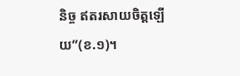និច្ច ឥតរសាយចិត្តឡើយ”(ខ.១)។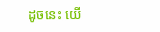ដូចនេះ យើ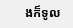ងក៏ទូល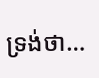ទ្រង់ថា…